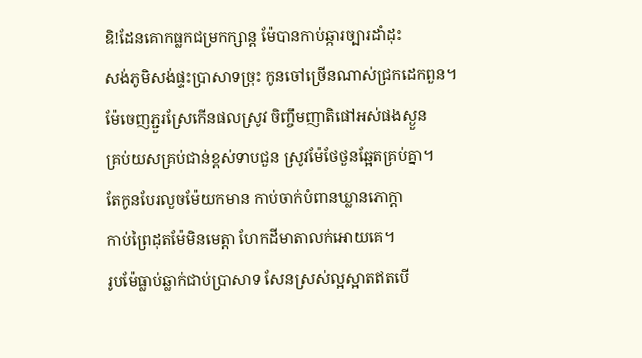ឧិ!ដែនគោកធ្លកជម្រកក្សាន្ត ម៉ែបានកាប់ឆ្ការច្បារដាំដុះ
សង់ភូមិសង់ផ្ទះប្រាសាទច្រុះ កូនចៅច្រើនណាស់ជ្រកដេកពួន។
ម៉ែចេញភ្ជួរស្រែកើនផលស្រូវ ចិញ្ចឹមញាតិផៅអស់ផងស្ងួន
គ្រប់យសគ្រប់ជាន់ខ្ពស់ទាបជួន ស្រូវម៉ែថែថួនឆ្អែតគ្រប់គ្នា។
តែកូនបែរលួចម៉ែយកមាន កាប់ចាក់បំពានឃ្លានភោក្តា
កាប់ព្រៃដុតម៉ែមិនមេត្តា ហែកដីមាតាលក់អោយគេ។
រូបម៉ែធ្លាប់ឆ្លាក់ជាប់ប្រាសាទ សែនស្រស់ល្អស្អាតឥតបើ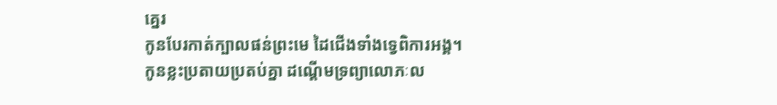គេ្នរ
កូនបែរកាត់ក្បាលផន់ព្រះមេ ដៃជើងទាំងទ្វេពិការអង្គ។
កូនខ្លះប្រតាយប្រតប់គ្នា ដណ្តើមទ្រព្យាលោភៈល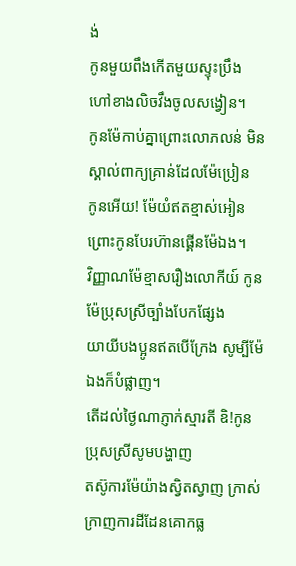ង់
កូនមួយពឹងកើតមួយស្ទុះប្រឹង ហៅខាងលិចវឹងចូលសង្វៀន។
កូនម៉ែកាប់គ្នាព្រោះលោភលន់ មិនស្គាល់ពាក្យគ្រាន់ដែលម៉ែប្រៀន
កូនអើយ! ម៉ែយំឥតខ្មាស់អៀន ព្រោះកូនបែរហ៊ានផ្គើនម៉ែឯង។
វិញ្ញាណម៉ែខ្មាសរឿងលោកីយ៍ កូនម៉ែប្រុសស្រីច្បាំងបែកផ្សែង
យាយីបងប្អូនឥតបើក្រែង សូម្បីម៉ែឯងក៏បំផ្លាញ។
តើដល់ថ្ងៃណាភ្ញាក់ស្មារតី ឧិ!កូនប្រុសស្រីសូមបង្ហាញ
តស៊ូការម៉ែយ៉ាងស្វិតស្វាញ ក្រាស់ក្រាញការដីដែនគោកធ្ល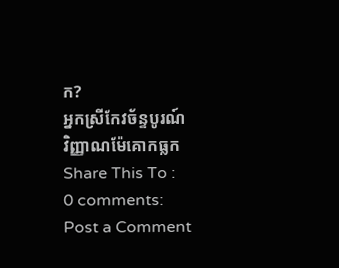ក?
អ្នកស្រីកែវច័ន្ទបូរណ៍
វិញ្ញាណម៉ែគោកធ្លក
Share This To :
0 comments:
Post a Comment